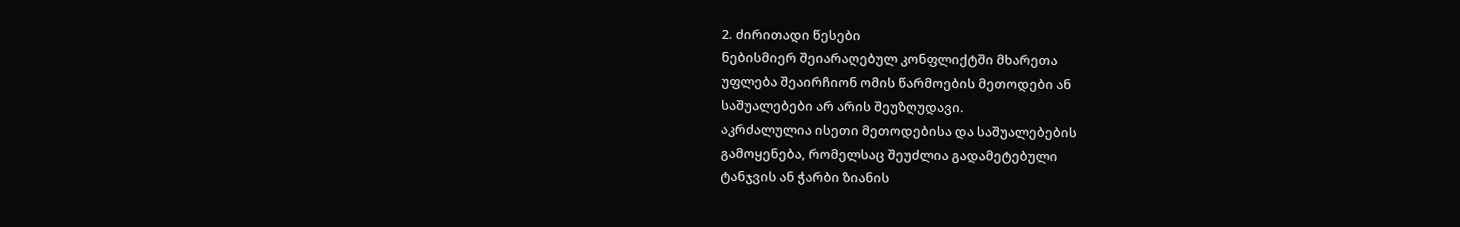2. ძირითადი წესები
ნებისმიერ შეიარაღებულ კონფლიქტში მხარეთა
უფლება შეაირჩიონ ომის წარმოების მეთოდები ან
საშუალებები არ არის შეუზღუდავი.
აკრძალულია ისეთი მეთოდებისა და საშუალებების
გამოყენება, რომელსაც შეუძლია გადამეტებული
ტანჯვის ან ჭარბი ზიანის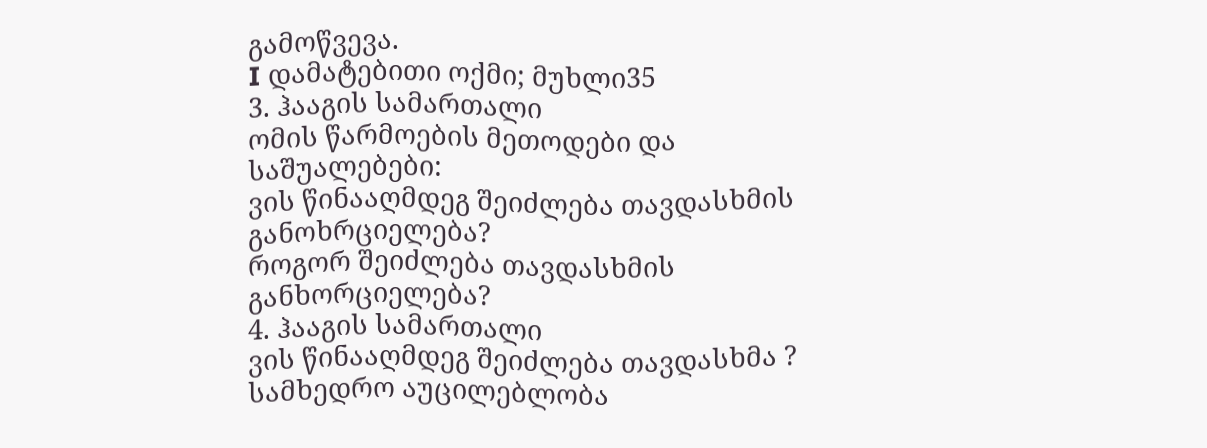გამოწვევა.
I დამატებითი ოქმი; მუხლი35
3. ჰააგის სამართალი
ომის წარმოების მეთოდები და საშუალებები:
ვის წინააღმდეგ შეიძლება თავდასხმის
განოხრციელება?
როგორ შეიძლება თავდასხმის განხორციელება?
4. ჰააგის სამართალი
ვის წინააღმდეგ შეიძლება თავდასხმა ?
სამხედრო აუცილებლობა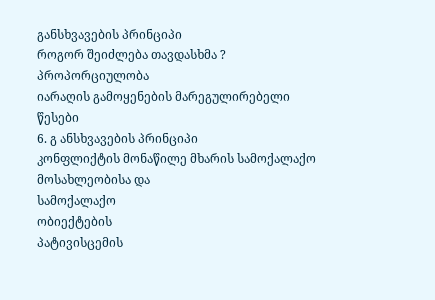განსხვავების პრინციპი
როგორ შეიძლება თავდასხმა ?
პროპორციულობა
იარაღის გამოყენების მარეგულირებელი წესები
6. გ ანსხვავების პრინციპი
კონფლიქტის მონაწილე მხარის სამოქალაქო მოსახლეობისა და
სამოქალაქო
ობიექტების
პატივისცემის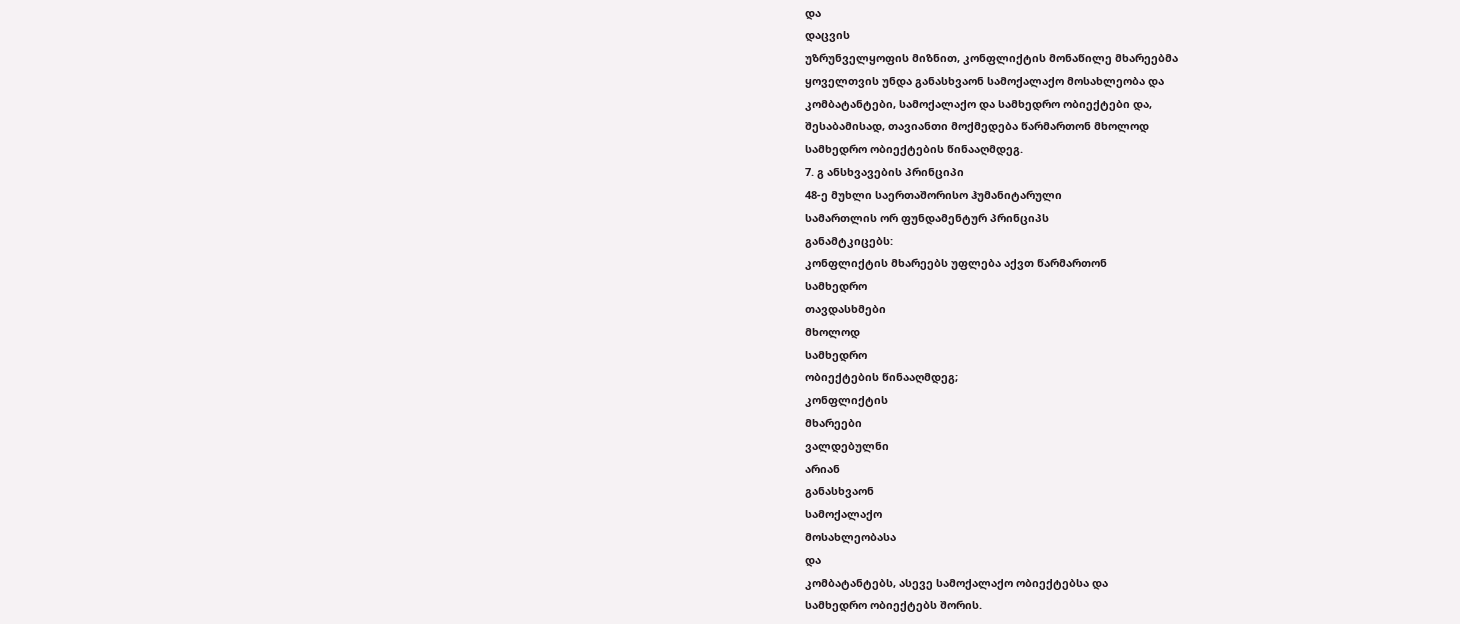და
დაცვის
უზრუნველყოფის მიზნით, კონფლიქტის მონაწილე მხარეებმა
ყოველთვის უნდა განასხვაონ სამოქალაქო მოსახლეობა და
კომბატანტები, სამოქალაქო და სამხედრო ობიექტები და,
შესაბამისად, თავიანთი მოქმედება წარმართონ მხოლოდ
სამხედრო ობიექტების წინააღმდეგ.
7. გ ანსხვავების პრინციპი
48-ე მუხლი საერთაშორისო ჰუმანიტარული
სამართლის ორ ფუნდამენტურ პრინციპს
განამტკიცებს:
კონფლიქტის მხარეებს უფლება აქვთ წარმართონ
სამხედრო
თავდასხმები
მხოლოდ
სამხედრო
ობიექტების წინააღმდეგ;
კონფლიქტის
მხარეები
ვალდებულნი
არიან
განასხვაონ
სამოქალაქო
მოსახლეობასა
და
კომბატანტებს, ასევე სამოქალაქო ობიექტებსა და
სამხედრო ობიექტებს შორის.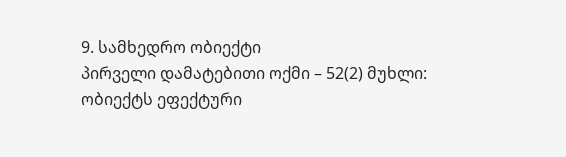9. სამხედრო ობიექტი
პირველი დამატებითი ოქმი – 52(2) მუხლი:
ობიექტს ეფექტური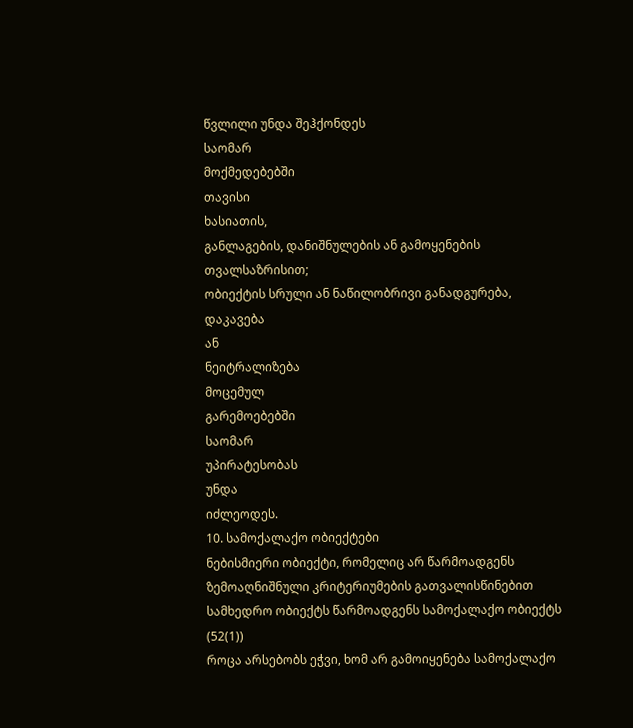წვლილი უნდა შეჰქონდეს
საომარ
მოქმედებებში
თავისი
ხასიათის,
განლაგების, დანიშნულების ან გამოყენების
თვალსაზრისით;
ობიექტის სრული ან ნაწილობრივი განადგურება,
დაკავება
ან
ნეიტრალიზება
მოცემულ
გარემოებებში
საომარ
უპირატესობას
უნდა
იძლეოდეს.
10. სამოქალაქო ობიექტები
ნებისმიერი ობიექტი, რომელიც არ წარმოადგენს
ზემოაღნიშნული კრიტერიუმების გათვალისწინებით
სამხედრო ობიექტს წარმოადგენს სამოქალაქო ობიექტს
(52(1))
როცა არსებობს ეჭვი, ხომ არ გამოიყენება სამოქალაქო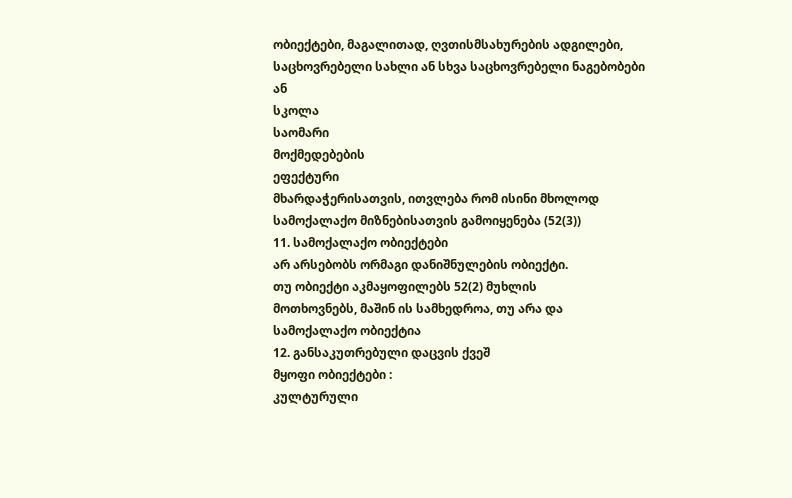ობიექტები, მაგალითად, ღვთისმსახურების ადგილები,
საცხოვრებელი სახლი ან სხვა საცხოვრებელი ნაგებობები
ან
სკოლა
საომარი
მოქმედებების
ეფექტური
მხარდაჭერისათვის, ითვლება რომ ისინი მხოლოდ
სამოქალაქო მიზნებისათვის გამოიყენება (52(3))
11. სამოქალაქო ობიექტები
არ არსებობს ორმაგი დანიშნულების ობიექტი.
თუ ობიექტი აკმაყოფილებს 52(2) მუხლის
მოთხოვნებს, მაშინ ის სამხედროა, თუ არა და
სამოქალაქო ობიექტია
12. განსაკუთრებული დაცვის ქვეშ
მყოფი ობიექტები :
კულტურული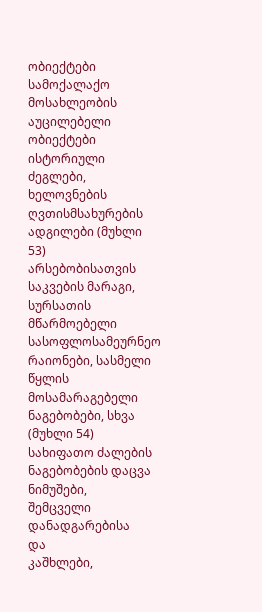ობიექტები
სამოქალაქო
მოსახლეობის
აუცილებელი ობიექტები
ისტორიული
ძეგლები,
ხელოვნების
ღვთისმსახურების ადგილები (მუხლი 53)
არსებობისათვის
საკვების მარაგი, სურსათის მწარმოებელი სასოფლოსამეურნეო რაიონები, სასმელი წყლის მოსამარაგებელი
ნაგებობები, სხვა (მუხლი 54)
სახიფათო ძალების
ნაგებობების დაცვა
ნიმუშები,
შემცველი
დანადგარებისა
და
კაშხლები,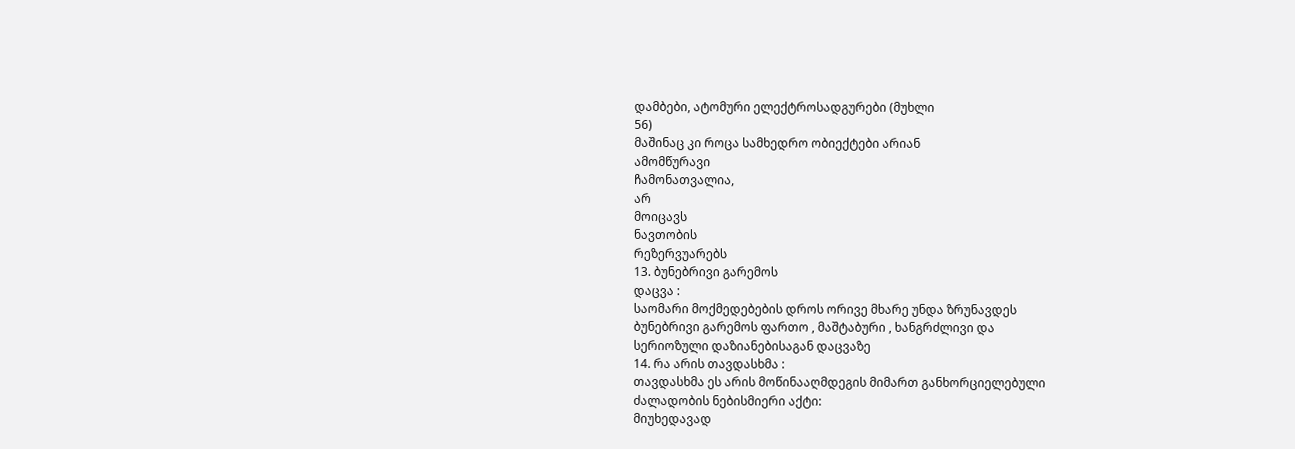დამბები, ატომური ელექტროსადგურები (მუხლი
56)
მაშინაც კი როცა სამხედრო ობიექტები არიან
ამომწურავი
ჩამონათვალია,
არ
მოიცავს
ნავთობის
რეზერვუარებს
13. ბუნებრივი გარემოს
დაცვა :
საომარი მოქმედებების დროს ორივე მხარე უნდა ზრუნავდეს
ბუნებრივი გარემოს ფართო , მაშტაბური , ხანგრძლივი და
სერიოზული დაზიანებისაგან დაცვაზე
14. რა არის თავდასხმა :
თავდასხმა ეს არის მოწინააღმდეგის მიმართ განხორციელებული
ძალადობის ნებისმიერი აქტი:
მიუხედავად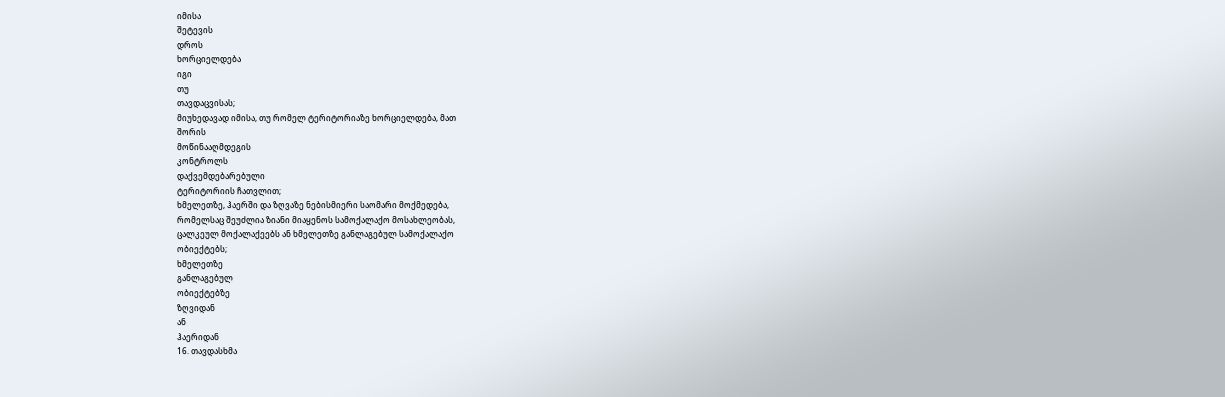იმისა
შეტევის
დროს
ხორციელდება
იგი
თუ
თავდაცვისას;
მიუხედავად იმისა, თუ რომელ ტერიტორიაზე ხორციელდება, მათ
შორის
მოწინააღმდეგის
კონტროლს
დაქვემდებარებული
ტერიტორიის ჩათვლით;
ხმელეთზე, ჰაერში და ზღვაზე ნებისმიერი საომარი მოქმედება,
რომელსაც შეუძლია ზიანი მიაყენოს სამოქალაქო მოსახლეობას,
ცალკეულ მოქალაქეებს ან ხმელეთზე განლაგებულ სამოქალაქო
ობიექტებს;
ხმელეთზე
განლაგებულ
ობიექტებზე
ზღვიდან
ან
ჰაერიდან
16. თავდასხმა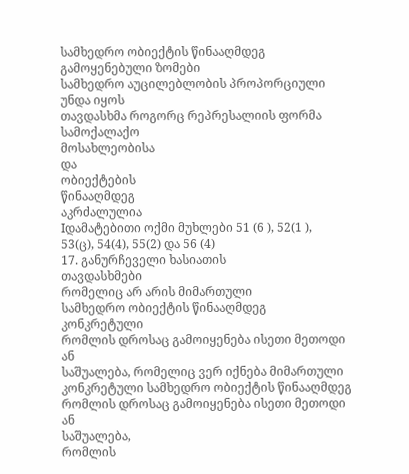სამხედრო ობიექტის წინააღმდეგ გამოყენებული ზომები
სამხედრო აუცილებლობის პროპორციული უნდა იყოს
თავდასხმა როგორც რეპრესალიის ფორმა სამოქალაქო
მოსახლეობისა
და
ობიექტების
წინააღმდეგ
აკრძალულია
Iდამატებითი ოქმი მუხლები 51 (6 ), 52(1 ),
53(ც), 54(4), 55(2) და 56 (4)
17. განურჩეველი ხასიათის
თავდასხმები
რომელიც არ არის მიმართული
სამხედრო ობიექტის წინააღმდეგ
კონკრეტული
რომლის დროსაც გამოიყენება ისეთი მეთოდი ან
საშუალება, რომელიც ვერ იქნება მიმართული
კონკრეტული სამხედრო ობიექტის წინააღმდეგ
რომლის დროსაც გამოიყენება ისეთი მეთოდი ან
საშუალება,
რომლის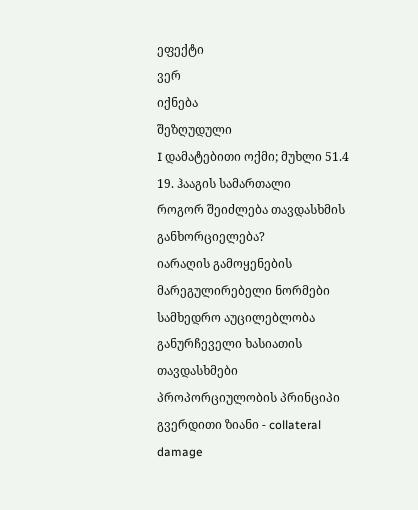ეფექტი
ვერ
იქნება
შეზღუდული
I დამატებითი ოქმი; მუხლი 51.4
19. ჰააგის სამართალი
როგორ შეიძლება თავდასხმის განხორციელება?
იარაღის გამოყენების მარეგულირებელი ნორმები
სამხედრო აუცილებლობა
განურჩეველი ხასიათის თავდასხმები
პროპორციულობის პრინციპი
გვერდითი ზიანი - collateral damage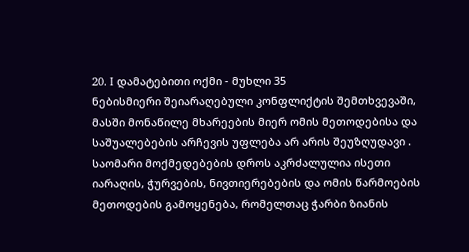20. I დამატებითი ოქმი - მუხლი 35
ნებისმიერი შეიარაღებული კონფლიქტის შემთხვევაში,
მასში მონაწილე მხარეების მიერ ომის მეთოდებისა და
საშუალებების არჩევის უფლება არ არის შეუზღუდავი .
საომარი მოქმედებების დროს აკრძალულია ისეთი
იარაღის, ჭურვების, ნივთიერებების და ომის წარმოების
მეთოდების გამოყენება, რომელთაც ჭარბი ზიანის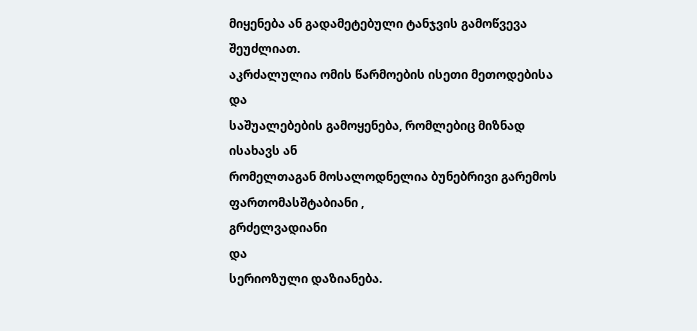მიყენება ან გადამეტებული ტანჯვის გამოწვევა
შეუძლიათ.
აკრძალულია ომის წარმოების ისეთი მეთოდებისა და
საშუალებების გამოყენება, რომლებიც მიზნად ისახავს ან
რომელთაგან მოსალოდნელია ბუნებრივი გარემოს
ფართომასშტაბიანი ,
გრძელვადიანი
და
სერიოზული დაზიანება.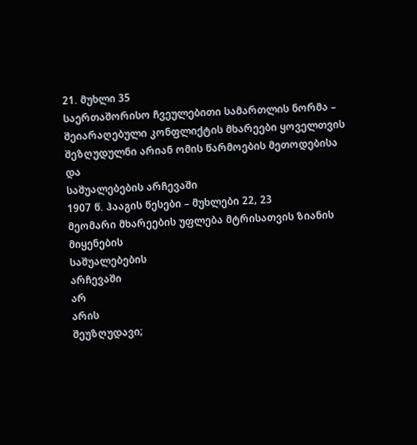21. მუხლი 35
საერთაშორისო ჩვეულებითი სამართლის ნორმა –
შეიარაღებული კონფლიქტის მხარეები ყოველთვის
შეზღუდულნი არიან ომის წარმოების მეთოდებისა და
საშუალებების არჩევაში
1907 წ. ჰააგის წესები – მუხლები 22, 23
მეომარი მხარეების უფლება მტრისათვის ზიანის
მიყენების
საშუალებების
არჩევაში
არ
არის
შეუზღუდავი;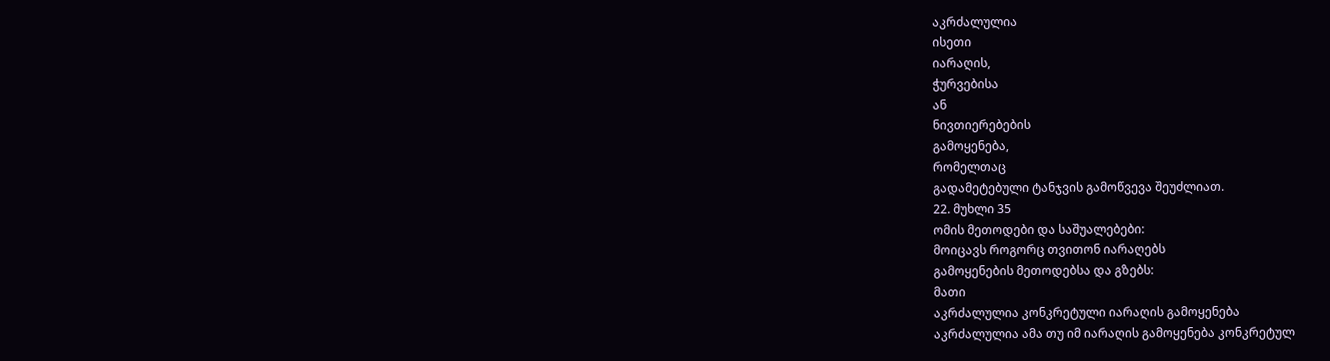აკრძალულია
ისეთი
იარაღის,
ჭურვებისა
ან
ნივთიერებების
გამოყენება,
რომელთაც
გადამეტებული ტანჯვის გამოწვევა შეუძლიათ.
22. მუხლი 35
ომის მეთოდები და საშუალებები:
მოიცავს როგორც თვითონ იარაღებს
გამოყენების მეთოდებსა და გზებს:
მათი
აკრძალულია კონკრეტული იარაღის გამოყენება
აკრძალულია ამა თუ იმ იარაღის გამოყენება კონკრეტულ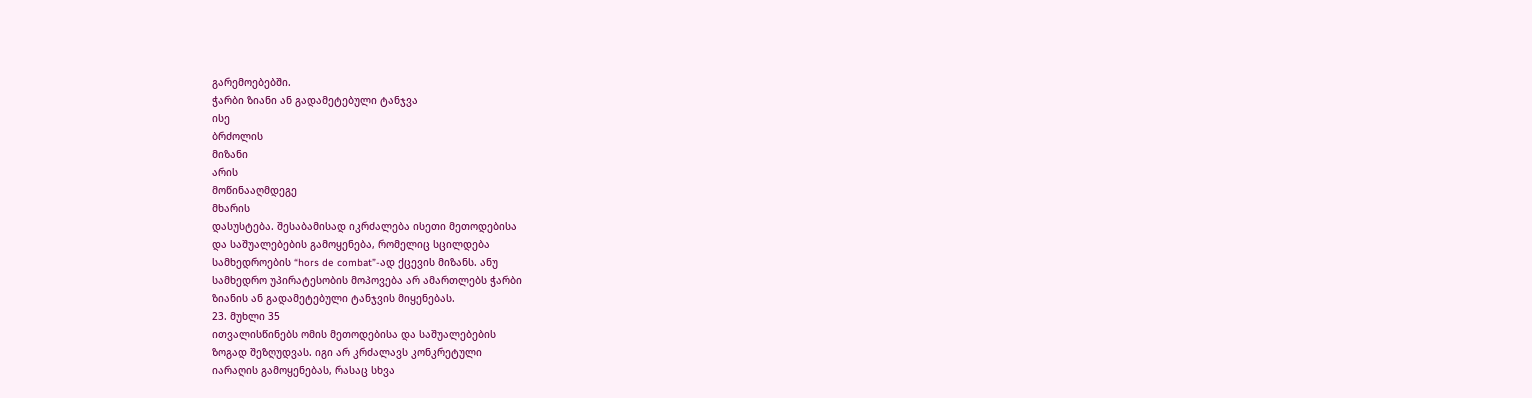გარემოებებში.
ჭარბი ზიანი ან გადამეტებული ტანჯვა
ისე
ბრძოლის
მიზანი
არის
მოწინააღმდეგე
მხარის
დასუსტება. შესაბამისად იკრძალება ისეთი მეთოდებისა
და საშუალებების გამოყენება, რომელიც სცილდება
სამხედროების “hors de combat”-ად ქცევის მიზანს. ანუ
სამხედრო უპირატესობის მოპოვება არ ამართლებს ჭარბი
ზიანის ან გადამეტებული ტანჯვის მიყენებას.
23. მუხლი 35
ითვალისწინებს ომის მეთოდებისა და საშუალებების
ზოგად შეზღუდვას. იგი არ კრძალავს კონკრეტული
იარაღის გამოყენებას, რასაც სხვა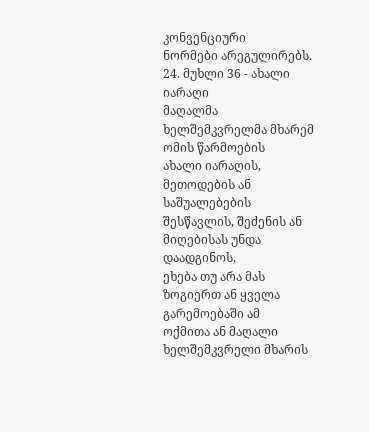კონვენციური
ნორმები არეგულირებს.
24. მუხლი 36 - ახალი იარაღი
მაღალმა ხელშემკვრელმა მხარემ ომის წარმოების
ახალი იარაღის, მეთოდების ან საშუალებების
შესწავლის, შეძენის ან მიღებისას უნდა დაადგინოს,
ეხება თუ არა მას ზოგიერთ ან ყველა გარემოებაში ამ
ოქმითა ან მაღალი ხელშემკვრელი მხარის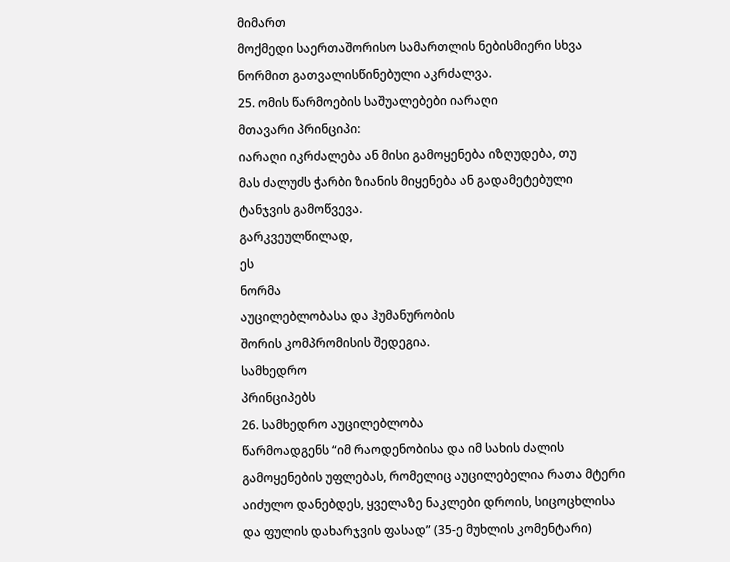მიმართ
მოქმედი საერთაშორისო სამართლის ნებისმიერი სხვა
ნორმით გათვალისწინებული აკრძალვა.
25. ომის წარმოების საშუალებები იარაღი
მთავარი პრინციპი:
იარაღი იკრძალება ან მისი გამოყენება იზღუდება, თუ
მას ძალუძს ჭარბი ზიანის მიყენება ან გადამეტებული
ტანჯვის გამოწვევა.
გარკვეულწილად,
ეს
ნორმა
აუცილებლობასა და ჰუმანურობის
შორის კომპრომისის შედეგია.
სამხედრო
პრინციპებს
26. სამხედრო აუცილებლობა
წარმოადგენს “იმ რაოდენობისა და იმ სახის ძალის
გამოყენების უფლებას, რომელიც აუცილებელია რათა მტერი
აიძულო დანებდეს, ყველაზე ნაკლები დროის, სიცოცხლისა
და ფულის დახარჯვის ფასად” (35-ე მუხლის კომენტარი)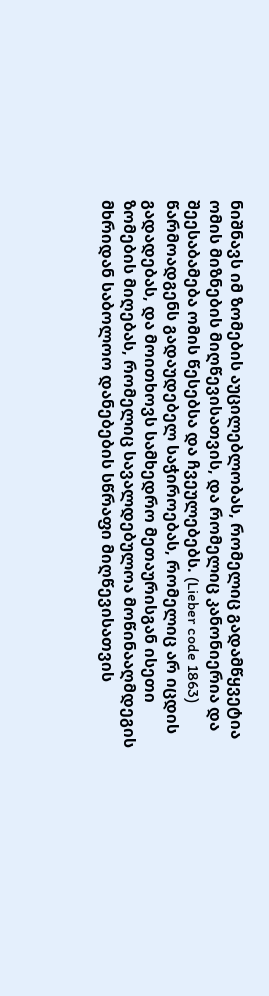ნიშნავს იმ ზომების აუცილებლობას, რომელიც გადამწყვეტია
ომის მიზნების მიღწევისათვის, და რომელიც კანონიერია და
შეესაბამება ომის წესებსა და ჩვეულებებს. (Lieber code 1863)
წარმოადგენს გადაუდებელ საჭიროებას, რომელიც არ იცდის
გადადებას, და მოითხოვს სამხედრო მეთაურისგან ისეთი
ზომების მიღებას, რომელიც სავალდებულოა მოწინააღმდეგის
მხრიდან საბოლოო დანებების სწრაფი მიღწევისათვის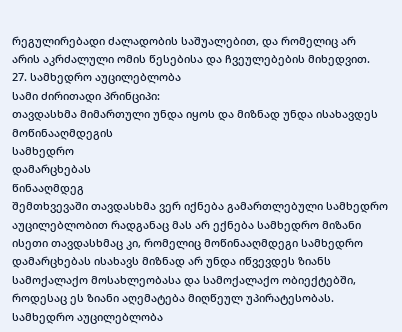რეგულირებადი ძალადობის საშუალებით, და რომელიც არ
არის აკრძალული ომის წესებისა და ჩვეულებების მიხედვით.
27. სამხედრო აუცილებლობა
სამი ძირითადი პრინციპი:
თავდასხმა მიმართული უნდა იყოს და მიზნად უნდა ისახავდეს
მოწინააღმდეგის
სამხედრო
დამარცხებას
წინააღმდეგ
შემთხვევაში თავდასხმა ვერ იქნება გამართლებული სამხედრო
აუცილებლობით რადგანაც მას არ ექნება სამხედრო მიზანი
ისეთი თავდასხმაც კი, რომელიც მოწინააღმდეგი სამხედრო
დამარცხებას ისახავს მიზნად არ უნდა იწვევდეს ზიანს
სამოქალაქო მოსახლეობასა და სამოქალაქო ობიექტებში,
როდესაც ეს ზიანი აღემატება მიღწეულ უპირატესობას.
სამხედრო აუცილებლობა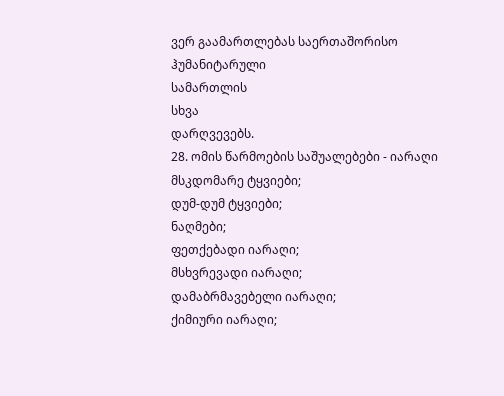ვერ გაამართლებას საერთაშორისო
ჰუმანიტარული
სამართლის
სხვა
დარღვევებს.
28. ომის წარმოების საშუალებები - იარაღი
მსკდომარე ტყვიები;
დუმ-დუმ ტყვიები;
ნაღმები;
ფეთქებადი იარაღი;
მსხვრევადი იარაღი;
დამაბრმავებელი იარაღი;
ქიმიური იარაღი;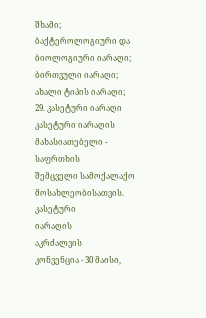შხამი;
ბაქტეროლოგიური და ბიოლოგიური იარაღი;
ბირთვული იარაღი;
ახალი ტიპის იარაღი;
29. კასეტური იარაღი
კასეტური იარაღის მახასიათებელი - საფრთხის
შემცველი სამოქალაქო მოსახლეობისათვის.
კასეტური
იარაღის
აკრძალვის
კონვენცია - 30 მაისი,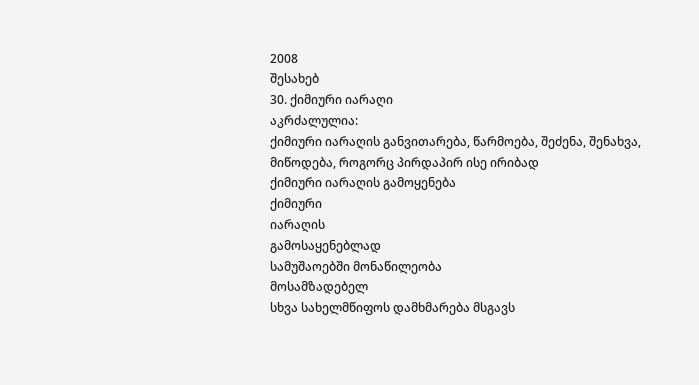2008
შესახებ
30. ქიმიური იარაღი
აკრძალულია:
ქიმიური იარაღის განვითარება, წარმოება, შეძენა, შენახვა,
მიწოდება, როგორც პირდაპირ ისე ირიბად
ქიმიური იარაღის გამოყენება
ქიმიური
იარაღის
გამოსაყენებლად
სამუშაოებში მონაწილეობა
მოსამზადებელ
სხვა სახელმწიფოს დამხმარება მსგავს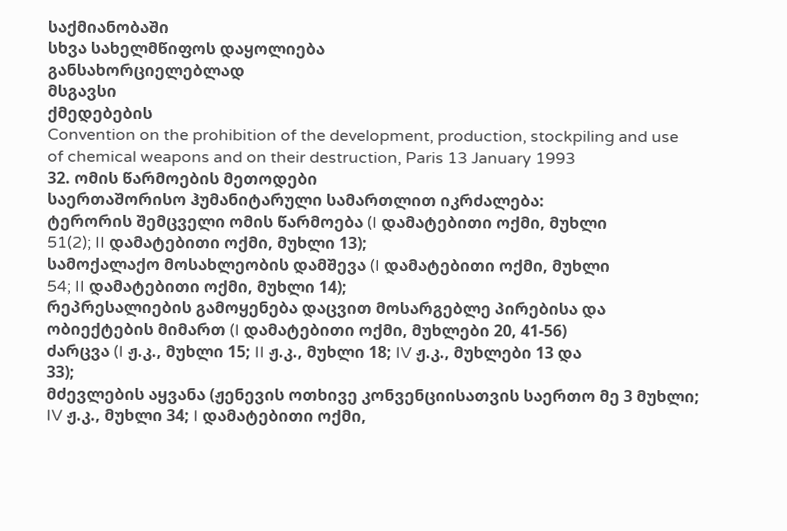საქმიანობაში
სხვა სახელმწიფოს დაყოლიება
განსახორციელებლად
მსგავსი
ქმედებების
Convention on the prohibition of the development, production, stockpiling and use
of chemical weapons and on their destruction, Paris 13 January 1993
32. ომის წარმოების მეთოდები
საერთაშორისო ჰუმანიტარული სამართლით იკრძალება:
ტერორის შემცველი ომის წარმოება (I დამატებითი ოქმი, მუხლი
51(2); II დამატებითი ოქმი, მუხლი 13);
სამოქალაქო მოსახლეობის დამშევა (I დამატებითი ოქმი, მუხლი
54; II დამატებითი ოქმი, მუხლი 14);
რეპრესალიების გამოყენება დაცვით მოსარგებლე პირებისა და
ობიექტების მიმართ (I დამატებითი ოქმი, მუხლები 20, 41-56)
ძარცვა (I ჟ.კ., მუხლი 15; II ჟ.კ., მუხლი 18; IV ჟ.კ., მუხლები 13 და
33);
მძევლების აყვანა (ჟენევის ოთხივე კონვენციისათვის საერთო მე 3 მუხლი; IV ჟ.კ., მუხლი 34; I დამატებითი ოქმი,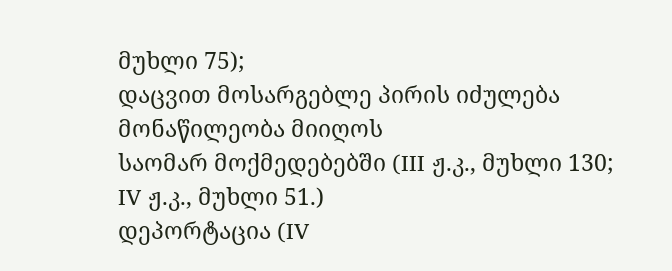მუხლი 75);
დაცვით მოსარგებლე პირის იძულება მონაწილეობა მიიღოს
საომარ მოქმედებებში (III ჟ.კ., მუხლი 130; IV ჟ.კ., მუხლი 51.)
დეპორტაცია (IV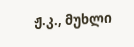ჟ.კ., მუხლი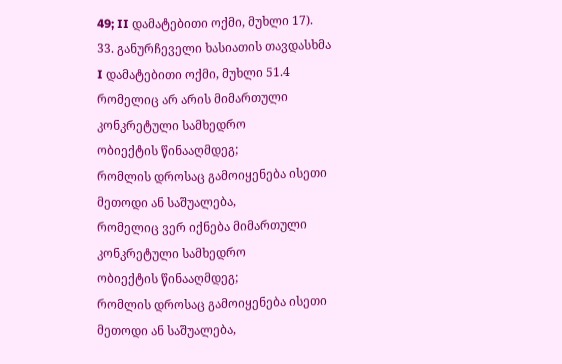49; II დამატებითი ოქმი, მუხლი 17).
33. განურჩეველი ხასიათის თავდასხმა
I დამატებითი ოქმი, მუხლი 51.4
რომელიც არ არის მიმართული კონკრეტული სამხედრო
ობიექტის წინააღმდეგ;
რომლის დროსაც გამოიყენება ისეთი მეთოდი ან საშუალება,
რომელიც ვერ იქნება მიმართული კონკრეტული სამხედრო
ობიექტის წინააღმდეგ;
რომლის დროსაც გამოიყენება ისეთი მეთოდი ან საშუალება,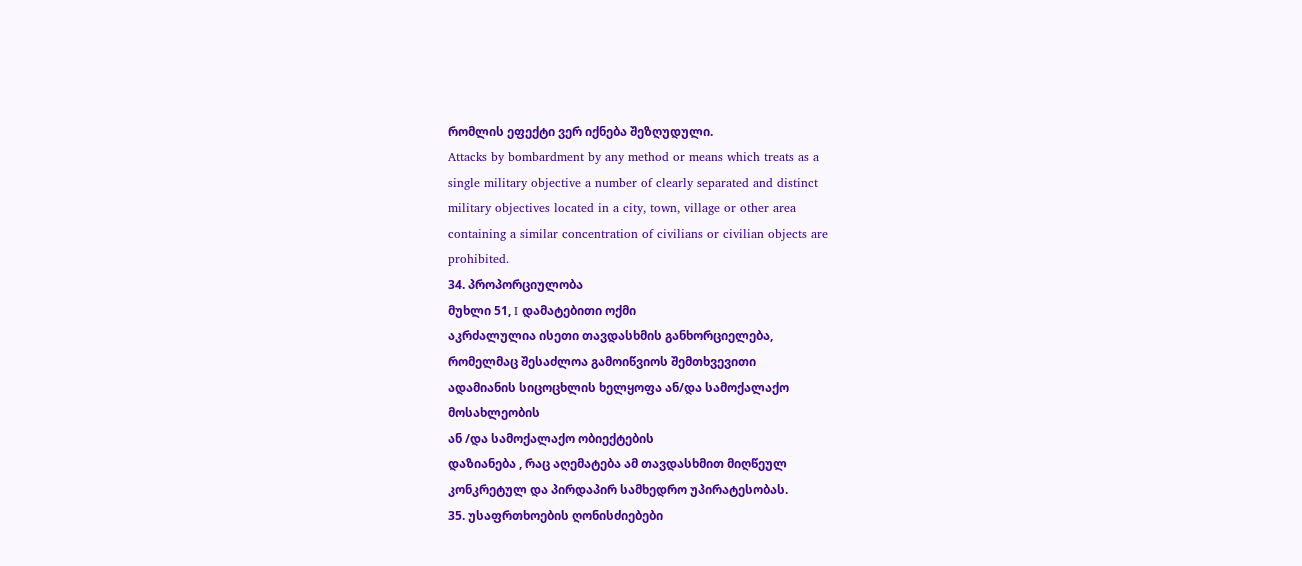რომლის ეფექტი ვერ იქნება შეზღუდული.
Attacks by bombardment by any method or means which treats as a
single military objective a number of clearly separated and distinct
military objectives located in a city, town, village or other area
containing a similar concentration of civilians or civilian objects are
prohibited.
34. პროპორციულობა
მუხლი 51, I დამატებითი ოქმი
აკრძალულია ისეთი თავდასხმის განხორციელება,
რომელმაც შესაძლოა გამოიწვიოს შემთხვევითი
ადამიანის სიცოცხლის ხელყოფა ან/და სამოქალაქო
მოსახლეობის
ან /და სამოქალაქო ობიექტების
დაზიანება , რაც აღემატება ამ თავდასხმით მიღწეულ
კონკრეტულ და პირდაპირ სამხედრო უპირატესობას.
35. უსაფრთხოების ღონისძიებები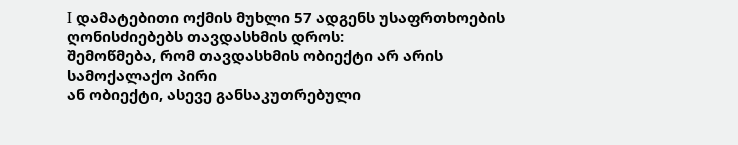I დამატებითი ოქმის მუხლი 57 ადგენს უსაფრთხოების
ღონისძიებებს თავდასხმის დროს:
შემოწმება, რომ თავდასხმის ობიექტი არ არის სამოქალაქო პირი
ან ობიექტი, ასევე განსაკუთრებული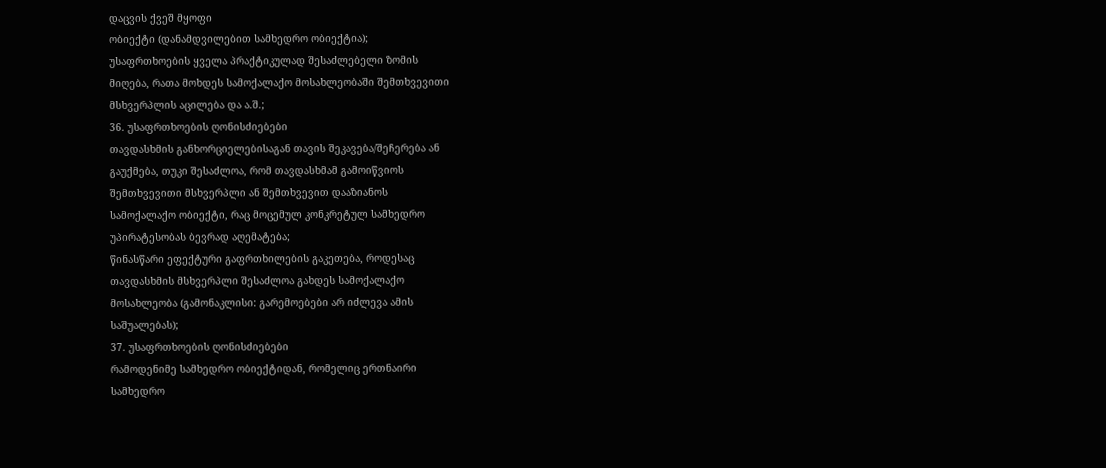დაცვის ქვეშ მყოფი
ობიექტი (დანამდვილებით სამხედრო ობიექტია);
უსაფრთხოების ყველა პრაქტიკულად შესაძლებელი ზომის
მიღება, რათა მოხდეს სამოქალაქო მოსახლეობაში შემთხვევითი
მსხვერპლის აცილება და ა.შ.;
36. უსაფრთხოების ღონისძიებები
თავდასხმის განხორციელებისაგან თავის შეკავება/შეჩერება ან
გაუქმება, თუკი შესაძლოა, რომ თავდასხმამ გამოიწვიოს
შემთხვევითი მსხვერპლი ან შემთხვევით დააზიანოს
სამოქალაქო ობიექტი, რაც მოცემულ კონკრეტულ სამხედრო
უპირატესობას ბევრად აღემატება;
წინასწარი ეფექტური გაფრთხილების გაკეთება, როდესაც
თავდასხმის მსხვერპლი შესაძლოა გახდეს სამოქალაქო
მოსახლეობა (გამონაკლისი: გარემოებები არ იძლევა ამის
საშუალებას);
37. უსაფრთხოების ღონისძიებები
რამოდენიმე სამხედრო ობიექტიდან, რომელიც ერთნაირი
სამხედრო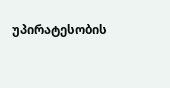უპირატესობის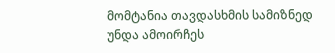მომტანია თავდასხმის სამიზნედ
უნდა ამოირჩეს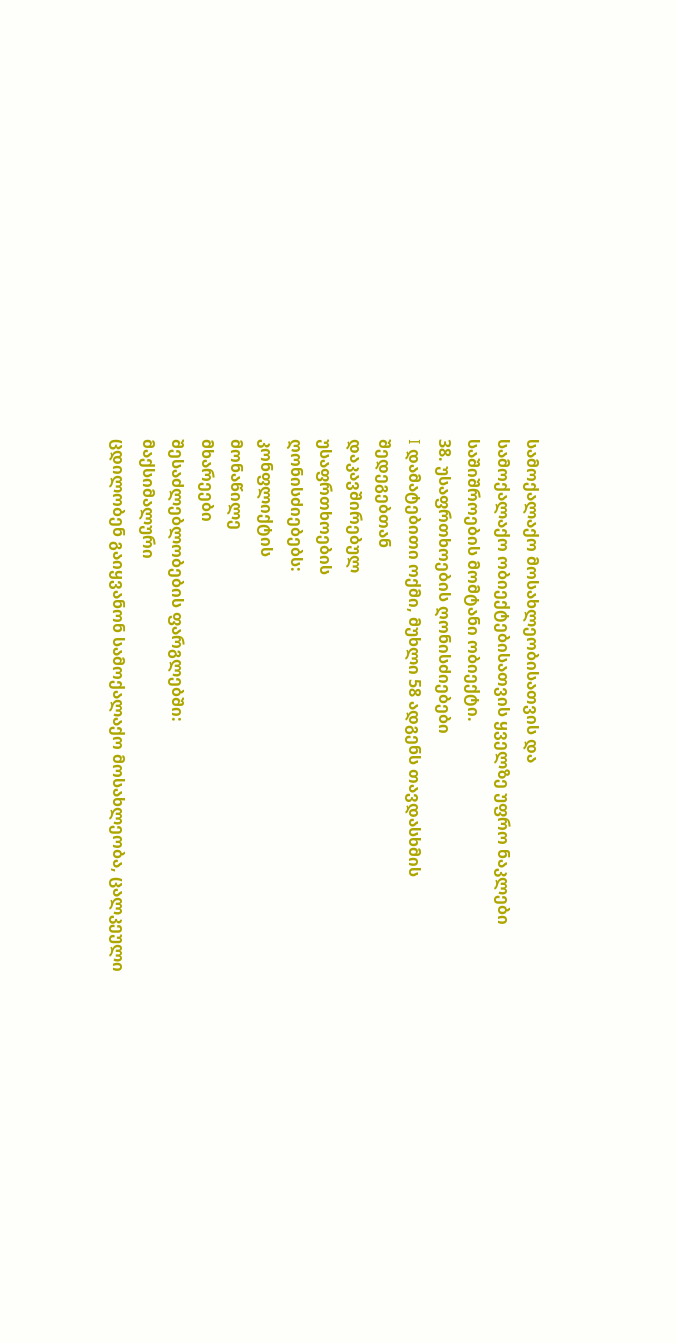სამოქალაქო მოსახლეობისათვის და
სამოქალაქო ობიექტებისათვის ყველზე უფრო ნაკლები
საშიშროების მომტანი ობიექტი.
38. უსაფრთხოების ღონისძიებები
I დამატებითი ოქმი, მუხლი 58 ადგენს თავდასხმის
შედეგებთან
დაკავშირებულ
უსაფრთხოების
ღონისძიებებს:
კონფლიქტის
მონაწილე
მხარეები
შესაძლებლობების ფარგლებში:
მაქსიმალური
ცდილობენ გაიყვანონ სამოქალაქო მოსახლეობა, ცალკეული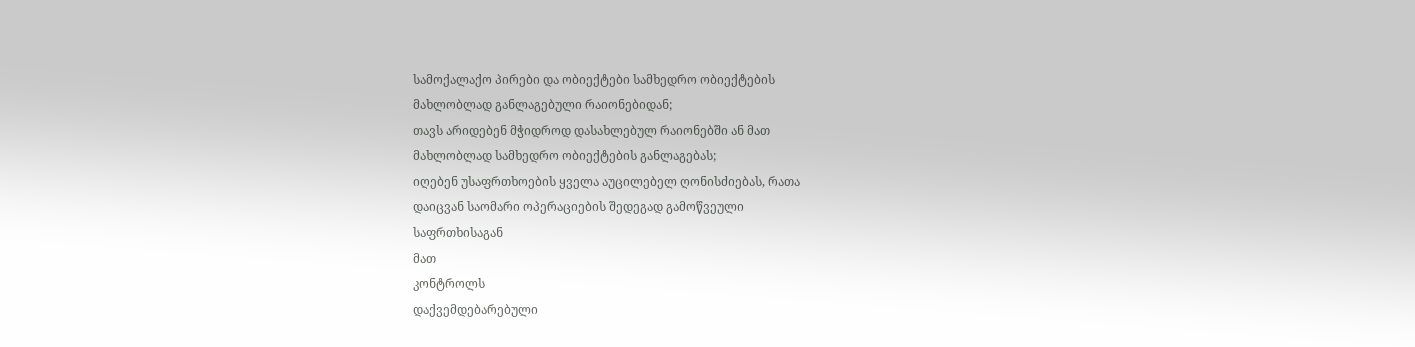სამოქალაქო პირები და ობიექტები სამხედრო ობიექტების
მახლობლად განლაგებული რაიონებიდან;
თავს არიდებენ მჭიდროდ დასახლებულ რაიონებში ან მათ
მახლობლად სამხედრო ობიექტების განლაგებას;
იღებენ უსაფრთხოების ყველა აუცილებელ ღონისძიებას, რათა
დაიცვან საომარი ოპერაციების შედეგად გამოწვეული
საფრთხისაგან
მათ
კონტროლს
დაქვემდებარებული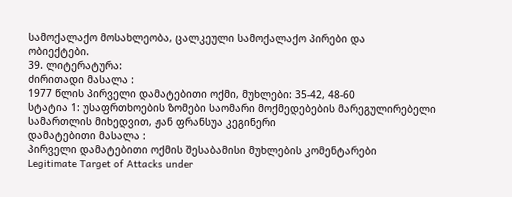სამოქალაქო მოსახლეობა, ცალკეული სამოქალაქო პირები და
ობიექტები.
39. ლიტერატურა:
ძირითადი მასალა :
1977 წლის პირველი დამატებითი ოქმი, მუხლები: 35-42, 48-60
სტატია 1: უსაფრთხოების ზომები საომარი მოქმედებების მარეგულირებელი
სამართლის მიხედვით, ჟან ფრანსუა კეგინერი
დამატებითი მასალა :
პირველი დამატებითი ოქმის შესაბამისი მუხლების კომენტარები
Legitimate Target of Attacks under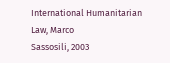International Humanitarian Law, Marco
Sassosili, 2003